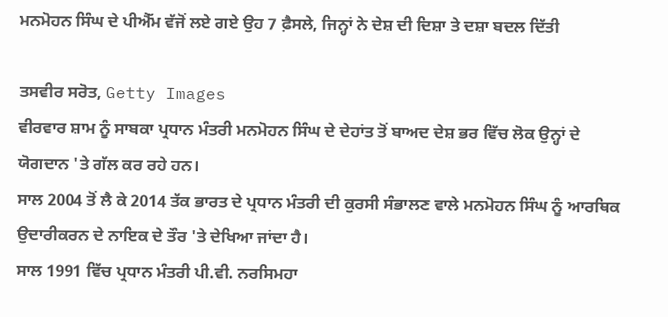ਮਨਮੋਹਨ ਸਿੰਘ ਦੇ ਪੀਐੱਮ ਵੱਜੋਂ ਲਏ ਗਏ ਉਹ 7 ਫ਼ੈਸਲੇ, ਜਿਨ੍ਹਾਂ ਨੇ ਦੇਸ਼ ਦੀ ਦਿਸ਼ਾ ਤੇ ਦਸ਼ਾ ਬਦਲ ਦਿੱਤੀ

ਤਸਵੀਰ ਸਰੋਤ, Getty Images
ਵੀਰਵਾਰ ਸ਼ਾਮ ਨੂੰ ਸਾਬਕਾ ਪ੍ਰਧਾਨ ਮੰਤਰੀ ਮਨਮੋਹਨ ਸਿੰਘ ਦੇ ਦੇਹਾਂਤ ਤੋਂ ਬਾਅਦ ਦੇਸ਼ ਭਰ ਵਿੱਚ ਲੋਕ ਉਨ੍ਹਾਂ ਦੇ ਯੋਗਦਾਨ 'ਤੇ ਗੱਲ ਕਰ ਰਹੇ ਹਨ।
ਸਾਲ 2004 ਤੋਂ ਲੈ ਕੇ 2014 ਤੱਕ ਭਾਰਤ ਦੇ ਪ੍ਰਧਾਨ ਮੰਤਰੀ ਦੀ ਕੁਰਸੀ ਸੰਭਾਲਣ ਵਾਲੇ ਮਨਮੋਹਨ ਸਿੰਘ ਨੂੰ ਆਰਥਿਕ ਉਦਾਰੀਕਰਨ ਦੇ ਨਾਇਕ ਦੇ ਤੌਰ 'ਤੇ ਦੇਖਿਆ ਜਾਂਦਾ ਹੈ।
ਸਾਲ 1991 ਵਿੱਚ ਪ੍ਰਧਾਨ ਮੰਤਰੀ ਪੀ.ਵੀ. ਨਰਸਿਮਹਾ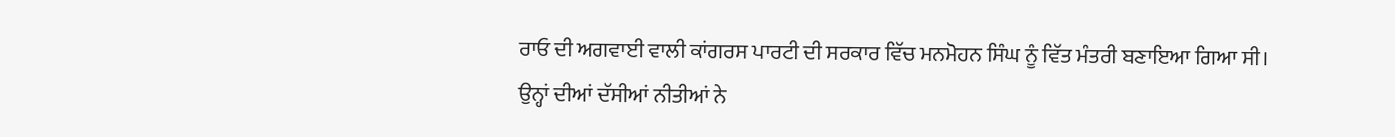ਰਾਓ ਦੀ ਅਗਵਾਈ ਵਾਲੀ ਕਾਂਗਰਸ ਪਾਰਟੀ ਦੀ ਸਰਕਾਰ ਵਿੱਚ ਮਨਮੋਹਨ ਸਿੰਘ ਨੂੰ ਵਿੱਤ ਮੰਤਰੀ ਬਣਾਇਆ ਗਿਆ ਸੀ।
ਉਨ੍ਹਾਂ ਦੀਆਂ ਦੱਸੀਆਂ ਨੀਤੀਆਂ ਨੇ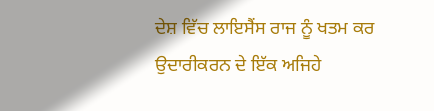ਦੇਸ਼ ਵਿੱਚ ਲਾਇਸੈਂਸ ਰਾਜ ਨੂੰ ਖਤਮ ਕਰ ਉਦਾਰੀਕਰਨ ਦੇ ਇੱਕ ਅਜਿਹੇ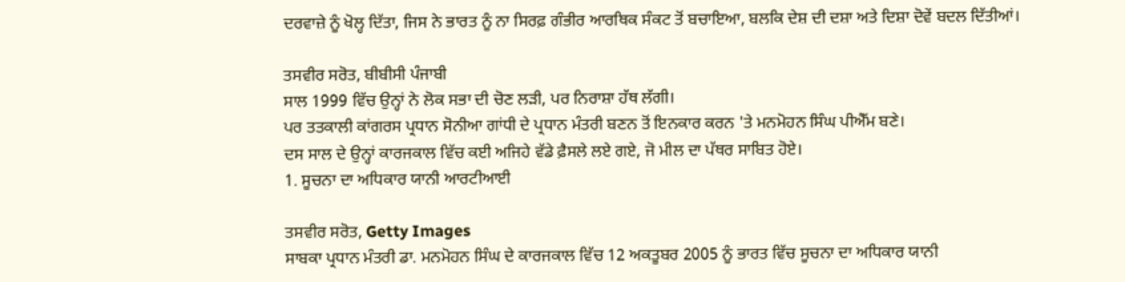ਦਰਵਾਜ਼ੇ ਨੂੰ ਖੋਲ੍ਹ ਦਿੱਤਾ, ਜਿਸ ਨੇ ਭਾਰਤ ਨੂੰ ਨਾ ਸਿਰਫ਼ ਗੰਭੀਰ ਆਰਥਿਕ ਸੰਕਟ ਤੋਂ ਬਚਾਇਆ, ਬਲਕਿ ਦੇਸ਼ ਦੀ ਦਸ਼ਾ ਅਤੇ ਦਿਸ਼ਾ ਦੋਵੇਂ ਬਦਲ ਦਿੱਤੀਆਂ।

ਤਸਵੀਰ ਸਰੋਤ, ਬੀਬੀਸੀ ਪੰਜਾਬੀ
ਸਾਲ 1999 ਵਿੱਚ ਉਨ੍ਹਾਂ ਨੇ ਲੋਕ ਸਭਾ ਦੀ ਚੋਣ ਲੜੀ, ਪਰ ਨਿਰਾਸ਼ਾ ਹੱਥ ਲੱਗੀ।
ਪਰ ਤਤਕਾਲੀ ਕਾਂਗਰਸ ਪ੍ਰਧਾਨ ਸੋਨੀਆ ਗਾਂਧੀ ਦੇ ਪ੍ਰਧਾਨ ਮੰਤਰੀ ਬਣਨ ਤੋਂ ਇਨਕਾਰ ਕਰਨ 'ਤੇ ਮਨਮੋਹਨ ਸਿੰਘ ਪੀਐੱਮ ਬਣੇ।
ਦਸ ਸਾਲ ਦੇ ਉਨ੍ਹਾਂ ਕਾਰਜਕਾਲ ਵਿੱਚ ਕਈ ਅਜਿਹੇ ਵੱਡੇ ਫ਼ੈਸਲੇ ਲਏ ਗਏ, ਜੋ ਮੀਲ ਦਾ ਪੱਥਰ ਸਾਬਿਤ ਹੋਏ।
1. ਸੂਚਨਾ ਦਾ ਅਧਿਕਾਰ ਯਾਨੀ ਆਰਟੀਆਈ

ਤਸਵੀਰ ਸਰੋਤ, Getty Images
ਸਾਬਕਾ ਪ੍ਰਧਾਨ ਮੰਤਰੀ ਡਾ. ਮਨਮੋਹਨ ਸਿੰਘ ਦੇ ਕਾਰਜਕਾਲ ਵਿੱਚ 12 ਅਕਤੂਬਰ 2005 ਨੂੰ ਭਾਰਤ ਵਿੱਚ ਸੂਚਨਾ ਦਾ ਅਧਿਕਾਰ ਯਾਨੀ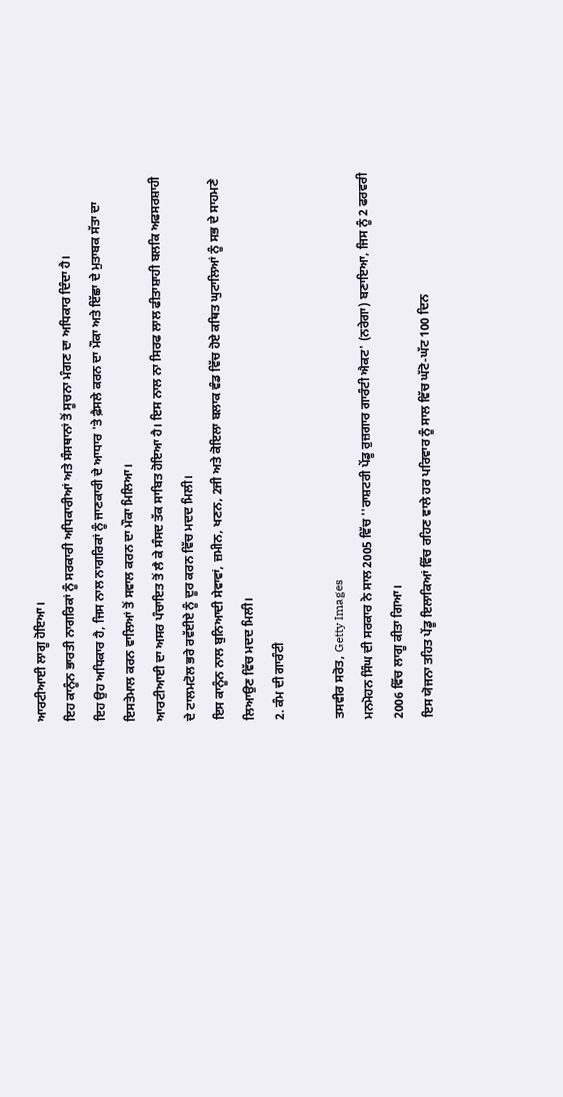ਆਰਟੀਆਈ ਲਾਗੂ ਹੋਇਆ।
ਇਹ ਕਾਨੂੰਨ ਭਾਰਤੀ ਨਾਗਰਿਕਾਂ ਨੂੰ ਸਰਕਾਰੀ ਅਧਿਕਾਰੀਆਂ ਅਤੇ ਸੰਸਥਾਨਾਂ ਤੋਂ ਸੂਚਨਾ ਮੰਗਣ ਦਾ ਅਧਿਕਾਰ ਦਿੰਦਾ ਹੈ।
ਇਹ ਉਹ ਅਧਿਕਾਰ ਹੈ, ਜਿਸ ਨਾਲ ਨਾਗਰਿਕਾਂ ਨੂੰ ਜਾਣਕਾਰੀ ਦੇ ਆਧਾਰ 'ਤੇ ਫ਼ੈਸਲੇ ਕਰਨ ਦਾ ਮੌਕਾ ਅਤੇ ਇੱਛਾ ਦੇ ਮੁਤਾਬਕ ਸੱਤਾ ਦਾ ਇਸਤੇਮਾਲ ਕਰਨ ਵਾਲਿਆਂ ਤੋਂ ਸਵਾਲ ਕਰਨ ਦਾ ਮੌਕਾ ਮਿਲਿਆ।
ਆਰਟੀਆਈ ਦਾ ਅਸਰ ਪੰਚਾਇਤ ਤੋਂ ਲੈ ਕੇ ਸੰਸਦ ਤੱਕ ਸਾਬਿਤ ਹੋਇਆ ਹੈ। ਇਸ ਨਾਲ ਨਾ ਸਿਰਫ ਲਾਲ ਫੀਤਾਸ਼ਾਹੀ ਬਲਕਿ ਅਫਸਰਸ਼ਾਹੀ ਦੇ ਟਾਲਮਟੋਲ ਭਰੇ ਰਵੱਈਏ ਨੂੰ ਦੂਰ ਕਰਨ ਵਿੱਚ ਮਦਦ ਮਿਲੀ।
ਇਸ ਕਾਨੂੰਨ ਨਾਲ ਬੁਨਿਆਦੀ ਸੇਵਾਵਾਂ, ਜ਼ਮੀਨ, ਖਣਨ, 2ਜੀ ਅਤੇ ਕੋਇਲਾ ਬਲਾਕ ਵੰਡ ਵਿੱਚ ਹੋਏ ਕਥਿਤ ਘੁਟਾਲਿਆਂ ਨੂੰ ਸਭ ਦੇ ਸਾਹਮਣੇ ਲਿਆਉਣ ਵਿੱਚ ਮਦਦ ਮਿਲੀ।
2. ਕੰਮ ਦੀ ਗਾਰੰਟੀ

ਤਸਵੀਰ ਸਰੋਤ, Getty Images
ਮਨਮੋਹਨ ਸਿੰਘ ਦੀ ਸਰਕਾਰ ਨੇ ਸਾਲ 2005 ਵਿੱਚ ''ਰਾਸ਼ਟਰੀ ਪੇਂਡੂ ਰੁਜ਼ਗਾਰ ਗਾਰੰਟੀ ਐਕਟ' (ਨਰੇਗਾ) ਬਣਾਇਆ, ਜਿਸ ਨੂੰ 2 ਫਰਵਰੀ 2006 ਵਿੱਚ ਲਾਗੂ ਕੀਤਾ ਗਿਆ।
ਇਸ ਯੋਜਨਾ ਤਹਿਤ ਪੇਂਡੂ ਇਲਾਕਿਆਂ ਵਿੱਚ ਰਹਿਣ ਵਾਲੇ ਹਰ ਪਰਿਵਾਰ ਨੂੰ ਸਾਲ ਵਿੱਚ ਘੱਟੋ-ਘੱਟ 100 ਦਿਨ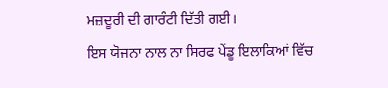ਮਜ਼ਦੂਰੀ ਦੀ ਗਾਰੰਟੀ ਦਿੱਤੀ ਗਈ।
ਇਸ ਯੋਜਨਾ ਨਾਲ ਨਾ ਸਿਰਫ ਪੇਂਡੂ ਇਲਾਕਿਆਂ ਵਿੱਚ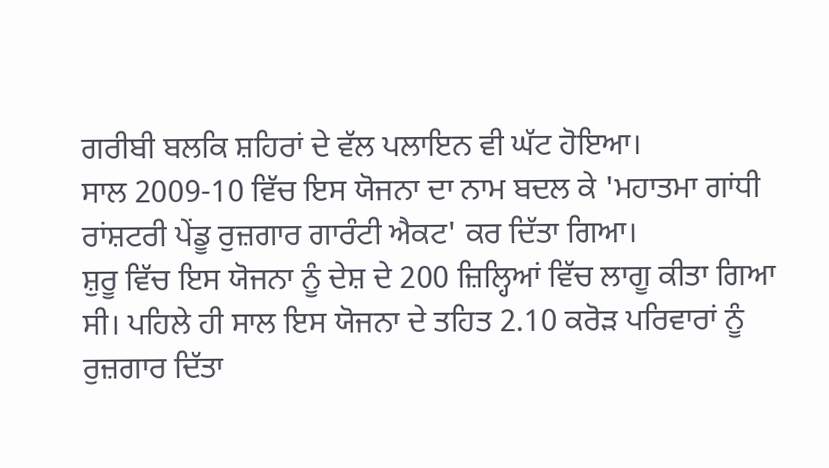ਗਰੀਬੀ ਬਲਕਿ ਸ਼ਹਿਰਾਂ ਦੇ ਵੱਲ ਪਲਾਇਨ ਵੀ ਘੱਟ ਹੋਇਆ।
ਸਾਲ 2009-10 ਵਿੱਚ ਇਸ ਯੋਜਨਾ ਦਾ ਨਾਮ ਬਦਲ ਕੇ 'ਮਹਾਤਮਾ ਗਾਂਧੀ ਰਾਂਸ਼ਟਰੀ ਪੇਂਡੂ ਰੁਜ਼ਗਾਰ ਗਾਰੰਟੀ ਐਕਟ' ਕਰ ਦਿੱਤਾ ਗਿਆ।
ਸ਼ੁਰੂ ਵਿੱਚ ਇਸ ਯੋਜਨਾ ਨੂੰ ਦੇਸ਼ ਦੇ 200 ਜ਼ਿਲ੍ਹਿਆਂ ਵਿੱਚ ਲਾਗੂ ਕੀਤਾ ਗਿਆ ਸੀ। ਪਹਿਲੇ ਹੀ ਸਾਲ ਇਸ ਯੋਜਨਾ ਦੇ ਤਹਿਤ 2.10 ਕਰੋੜ ਪਰਿਵਾਰਾਂ ਨੂੰ ਰੁਜ਼ਗਾਰ ਦਿੱਤਾ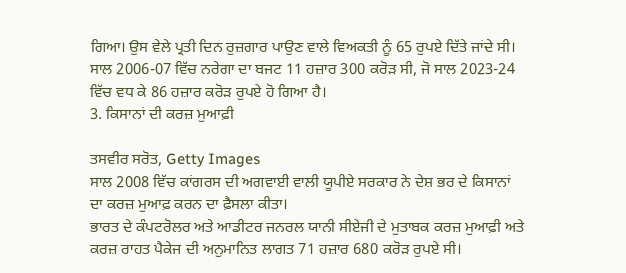ਗਿਆ। ਉਸ ਵੇਲੇ ਪ੍ਰਤੀ ਦਿਨ ਰੁਜ਼ਗਾਰ ਪਾਉਣ ਵਾਲੇ ਵਿਅਕਤੀ ਨੂੰ 65 ਰੁਪਏ ਦਿੱਤੇ ਜਾਂਦੇ ਸੀ।
ਸਾਲ 2006-07 ਵਿੱਚ ਨਰੇਗਾ ਦਾ ਬਜਟ 11 ਹਜ਼ਾਰ 300 ਕਰੋੜ ਸੀ, ਜੋ ਸਾਲ 2023-24 ਵਿੱਚ ਵਧ ਕੇ 86 ਹਜ਼ਾਰ ਕਰੋੜ ਰੁਪਏ ਹੋ ਗਿਆ ਹੈ।
3. ਕਿਸਾਨਾਂ ਦੀ ਕਰਜ਼ ਮੁਆਫ਼ੀ

ਤਸਵੀਰ ਸਰੋਤ, Getty Images
ਸਾਲ 2008 ਵਿੱਚ ਕਾਂਗਰਸ ਦੀ ਅਗਵਾਈ ਵਾਲੀ ਯੂਪੀਏ ਸਰਕਾਰ ਨੇ ਦੇਸ਼ ਭਰ ਦੇ ਕਿਸਾਨਾਂ ਦਾ ਕਰਜ਼ ਮੁਆਫ਼ ਕਰਨ ਦਾ ਫ਼ੈਸਲਾ ਕੀਤਾ।
ਭਾਰਤ ਦੇ ਕੰਪਟਰੋਲਰ ਅਤੇ ਆਡੀਟਰ ਜਨਰਲ ਯਾਨੀ ਸੀਏਜੀ ਦੇ ਮੁਤਾਬਕ ਕਰਜ਼ ਮੁਆਫ਼ੀ ਅਤੇ ਕਰਜ਼ ਰਾਹਤ ਪੈਕੇਜ ਦੀ ਅਨੁਮਾਨਿਤ ਲਾਗਤ 71 ਹਜ਼ਾਰ 680 ਕਰੋੜ ਰੁਪਏ ਸੀ।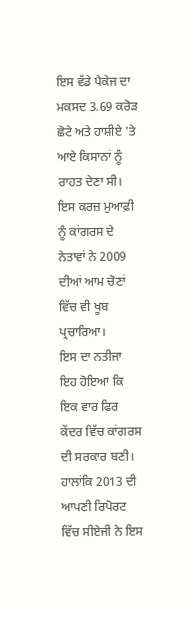ਇਸ ਵੱਡੇ ਪੈਕੇਜ ਦਾ ਮਕਸਦ 3.69 ਕਰੋੜ ਛੋਟੇ ਅਤੇ ਹਾਸ਼ੀਏ 'ਤੇ ਆਏ ਕਿਸਾਨਾਂ ਨੂੰ ਰਾਹਤ ਦੇਣਾ ਸੀ। ਇਸ ਕਰਜ਼ ਮੁਆਫ਼ੀ ਨੂੰ ਕਾਂਗਰਸ ਦੇ ਨੇਤਾਵਾਂ ਨੇ 2009 ਦੀਆਂ ਆਮ ਚੋਣਾਂ ਵਿੱਚ ਵੀ ਖੂਬ ਪ੍ਰਚਾਰਿਆ।
ਇਸ ਦਾ ਨਤੀਜਾ ਇਹ ਹੋਇਆ ਕਿ ਇਕ ਵਾਰ ਫਿਰ ਕੇਂਦਰ ਵਿੱਚ ਕਾਂਗਰਸ ਦੀ ਸਰਕਾਰ ਬਣੀ। ਹਾਲਾਂਕਿ 2013 ਦੀ ਆਪਣੀ ਰਿਪੋਰਟ ਵਿੱਚ ਸੀਏਜੀ ਨੇ ਇਸ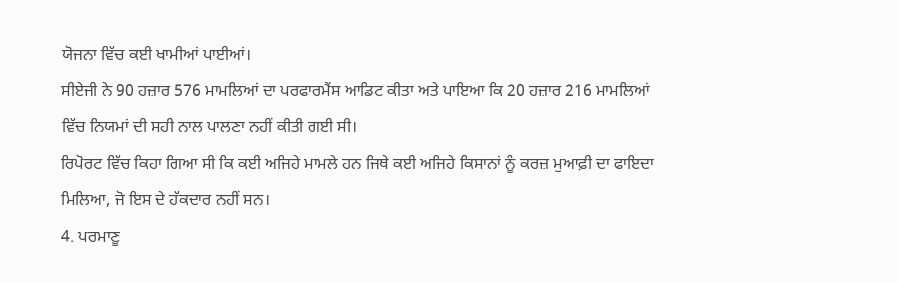ਯੋਜਨਾ ਵਿੱਚ ਕਈ ਖਾਮੀਆਂ ਪਾਈਆਂ।
ਸੀਏਜੀ ਨੇ 90 ਹਜ਼ਾਰ 576 ਮਾਮਲਿਆਂ ਦਾ ਪਰਫਾਰਮੈਂਸ ਆਡਿਟ ਕੀਤਾ ਅਤੇ ਪਾਇਆ ਕਿ 20 ਹਜ਼ਾਰ 216 ਮਾਮਲਿਆਂ ਵਿੱਚ ਨਿਯਮਾਂ ਦੀ ਸਹੀ ਨਾਲ ਪਾਲਣਾ ਨਹੀਂ ਕੀਤੀ ਗਈ ਸੀ।
ਰਿਪੋਰਟ ਵਿੱਚ ਕਿਹਾ ਗਿਆ ਸੀ ਕਿ ਕਈ ਅਜਿਹੇ ਮਾਮਲੇ ਹਨ ਜਿਥੇ ਕਈ ਅਜਿਹੇ ਕਿਸਾਨਾਂ ਨੂੰ ਕਰਜ਼ ਮੁਆਫ਼ੀ ਦਾ ਫਾਇਦਾ ਮਿਲਿਆ, ਜੋ ਇਸ ਦੇ ਹੱਕਦਾਰ ਨਹੀਂ ਸਨ।
4. ਪਰਮਾਣੂ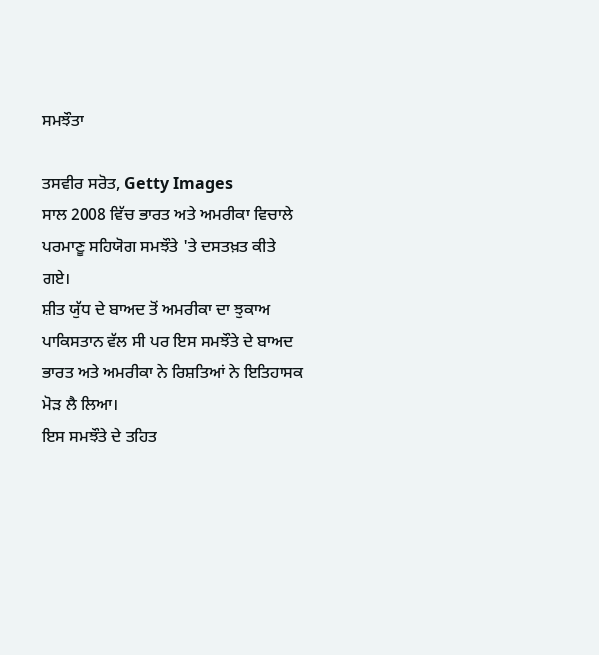ਸਮਝੌਤਾ

ਤਸਵੀਰ ਸਰੋਤ, Getty Images
ਸਾਲ 2008 ਵਿੱਚ ਭਾਰਤ ਅਤੇ ਅਮਰੀਕਾ ਵਿਚਾਲੇ ਪਰਮਾਣੂ ਸਹਿਯੋਗ ਸਮਝੌਤੇ 'ਤੇ ਦਸਤਖ਼ਤ ਕੀਤੇ ਗਏ।
ਸ਼ੀਤ ਯੁੱਧ ਦੇ ਬਾਅਦ ਤੋਂ ਅਮਰੀਕਾ ਦਾ ਝੁਕਾਅ ਪਾਕਿਸਤਾਨ ਵੱਲ ਸੀ ਪਰ ਇਸ ਸਮਝੌਤੇ ਦੇ ਬਾਅਦ ਭਾਰਤ ਅਤੇ ਅਮਰੀਕਾ ਨੇ ਰਿਸ਼ਤਿਆਂ ਨੇ ਇਤਿਹਾਸਕ ਮੋੜ ਲੈ ਲਿਆ।
ਇਸ ਸਮਝੌਤੇ ਦੇ ਤਹਿਤ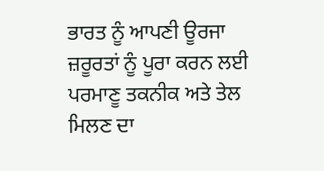ਭਾਰਤ ਨੂੰ ਆਪਣੀ ਊਰਜਾ ਜ਼ਰੂਰਤਾਂ ਨੂੰ ਪੂਰਾ ਕਰਨ ਲਈ ਪਰਮਾਣੂ ਤਕਨੀਕ ਅਤੇ ਤੇਲ ਮਿਲਣ ਦਾ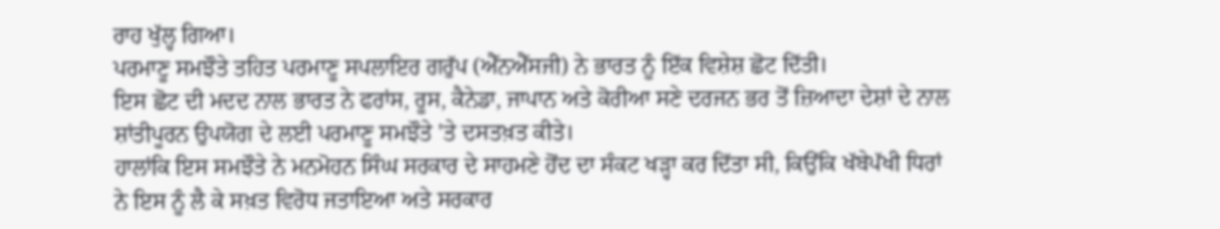ਰਾਹ ਖੁੱਲ੍ਹ ਗਿਆ।
ਪਰਮਾਣੂ ਸਮਝੌਤੇ ਤਹਿਤ ਪਰਮਾਣੂ ਸਪਲਾਇਰ ਗਰੁੱਪ (ਐੱਨਐੱਸਜੀ) ਨੇ ਭਾਰਤ ਨੂੰ ਇੱਕ ਵਿਸ਼ੇਸ਼ ਛੋਟ ਦਿੱਤੀ।
ਇਸ ਛੋਟ ਦੀ ਮਦਦ ਨਾਲ ਭਾਰਤ ਨੇ ਫਰਾਂਸ, ਰੂਸ, ਕੈਨੇਡਾ, ਜਾਪਾਨ ਅਤੇ ਕੋਰੀਆ ਸਣੇ ਦਰਜਨ ਭਰ ਤੋਂ ਜ਼ਿਆਦਾ ਦੇਸ਼ਾਂ ਦੇ ਨਾਲ ਸ਼ਾਂਤੀਪੂਰਨ ਉਪਯੋਗ ਦੇ ਲਈ ਪਰਮਾਣੂ ਸਮਝੌਤੇ 'ਤੇ ਦਸਤਖ਼ਤ ਕੀਤੇ।
ਹਾਲਾਂਕਿ ਇਸ ਸਮਝੌਤੇ ਨੇ ਮਨਮੋਹਨ ਸਿੰਘ ਸਰਕਾਰ ਦੇ ਸਾਹਮਣੇ ਹੋਂਦ ਦਾ ਸੰਕਟ ਖੜ੍ਹਾ ਕਰ ਦਿੱਤਾ ਸੀ, ਕਿਉਂਕਿ ਖੱਬੇਪੱਖੀ ਧਿਰਾਂ ਨੇ ਇਸ ਨੂੰ ਲੈ ਕੇ ਸਖ਼ਤ ਵਿਰੋਧ ਜਤਾਇਆ ਅਤੇ ਸਰਕਾਰ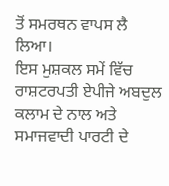ਤੋਂ ਸਮਰਥਨ ਵਾਪਸ ਲੈ ਲਿਆ।
ਇਸ ਮੁਸ਼ਕਲ ਸਮੇਂ ਵਿੱਚ ਰਾਸ਼ਟਰਪਤੀ ਏਪੀਜੇ ਅਬਦੁਲ ਕਲਾਮ ਦੇ ਨਾਲ ਅਤੇ ਸਮਾਜਵਾਦੀ ਪਾਰਟੀ ਦੇ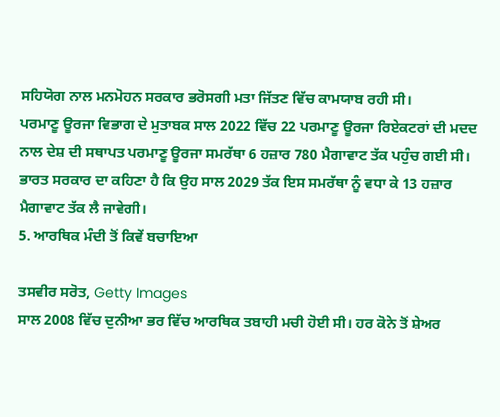ਸਹਿਯੋਗ ਨਾਲ ਮਨਮੋਹਨ ਸਰਕਾਰ ਭਰੋਸਗੀ ਮਤਾ ਜਿੱਤਣ ਵਿੱਚ ਕਾਮਯਾਬ ਰਹੀ ਸੀ।
ਪਰਮਾਣੂ ਊਰਜਾ ਵਿਭਾਗ ਦੇ ਮੁਤਾਬਕ ਸਾਲ 2022 ਵਿੱਚ 22 ਪਰਮਾਣੂ ਊਰਜਾ ਰਿਏਕਟਰਾਂ ਦੀ ਮਦਦ ਨਾਲ ਦੇਸ਼ ਦੀ ਸਥਾਪਤ ਪਰਮਾਣੂ ਊਰਜਾ ਸਮਰੱਥਾ 6 ਹਜ਼ਾਰ 780 ਮੈਗਾਵਾਟ ਤੱਕ ਪਹੁੰਚ ਗਈ ਸੀ।
ਭਾਰਤ ਸਰਕਾਰ ਦਾ ਕਹਿਣਾ ਹੈ ਕਿ ਉਹ ਸਾਲ 2029 ਤੱਕ ਇਸ ਸਮਰੱਥਾ ਨੂੰ ਵਧਾ ਕੇ 13 ਹਜ਼ਾਰ ਮੈਗਾਵਾਟ ਤੱਕ ਲੈ ਜਾਵੇਗੀ।
5. ਆਰਥਿਕ ਮੰਦੀ ਤੋਂ ਕਿਵੇਂ ਬਚਾਇਆ

ਤਸਵੀਰ ਸਰੋਤ, Getty Images
ਸਾਲ 2008 ਵਿੱਚ ਦੁਨੀਆ ਭਰ ਵਿੱਚ ਆਰਥਿਕ ਤਬਾਹੀ ਮਚੀ ਹੋਈ ਸੀ। ਹਰ ਕੋਨੇ ਤੋਂ ਸ਼ੇਅਰ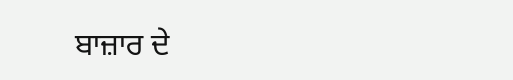ਬਾਜ਼ਾਰ ਦੇ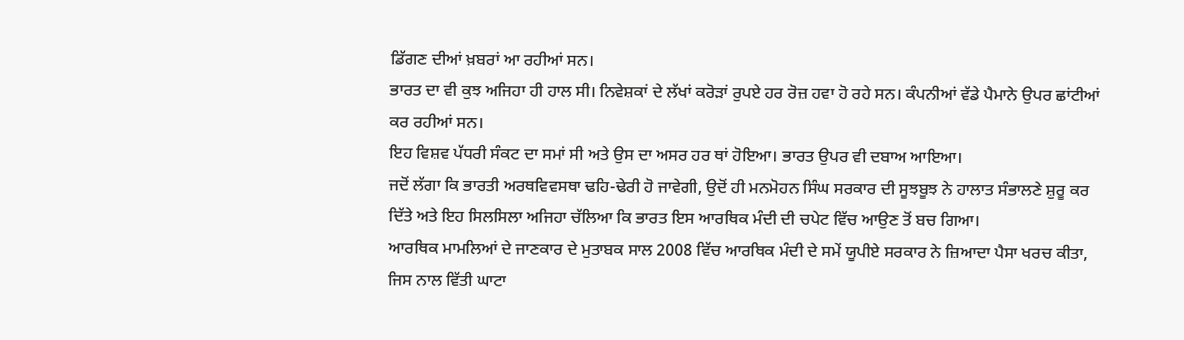ਡਿੱਗਣ ਦੀਆਂ ਖ਼ਬਰਾਂ ਆ ਰਹੀਆਂ ਸਨ।
ਭਾਰਤ ਦਾ ਵੀ ਕੁਝ ਅਜਿਹਾ ਹੀ ਹਾਲ ਸੀ। ਨਿਵੇਸ਼ਕਾਂ ਦੇ ਲੱਖਾਂ ਕਰੋੜਾਂ ਰੁਪਏ ਹਰ ਰੋਜ਼ ਹਵਾ ਹੋ ਰਹੇ ਸਨ। ਕੰਪਨੀਆਂ ਵੱਡੇ ਪੈਮਾਨੇ ਉਪਰ ਛਾਂਟੀਆਂ ਕਰ ਰਹੀਆਂ ਸਨ।
ਇਹ ਵਿਸ਼ਵ ਪੱਧਰੀ ਸੰਕਟ ਦਾ ਸਮਾਂ ਸੀ ਅਤੇ ਉਸ ਦਾ ਅਸਰ ਹਰ ਥਾਂ ਹੋਇਆ। ਭਾਰਤ ਉਪਰ ਵੀ ਦਬਾਅ ਆਇਆ।
ਜਦੋਂ ਲੱਗਾ ਕਿ ਭਾਰਤੀ ਅਰਥਵਿਵਸਥਾ ਢਹਿ-ਢੇਰੀ ਹੋ ਜਾਵੇਗੀ, ਉਦੋਂ ਹੀ ਮਨਮੋਹਨ ਸਿੰਘ ਸਰਕਾਰ ਦੀ ਸੂਝਬੂਝ ਨੇ ਹਾਲਾਤ ਸੰਭਾਲਣੇ ਸ਼ੁਰੂ ਕਰ ਦਿੱਤੇ ਅਤੇ ਇਹ ਸਿਲਸਿਲਾ ਅਜਿਹਾ ਚੱਲਿਆ ਕਿ ਭਾਰਤ ਇਸ ਆਰਥਿਕ ਮੰਦੀ ਦੀ ਚਪੇਟ ਵਿੱਚ ਆਉਣ ਤੋਂ ਬਚ ਗਿਆ।
ਆਰਥਿਕ ਮਾਮਲਿਆਂ ਦੇ ਜਾਣਕਾਰ ਦੇ ਮੁਤਾਬਕ ਸਾਲ 2008 ਵਿੱਚ ਆਰਥਿਕ ਮੰਦੀ ਦੇ ਸਮੇਂ ਯੂਪੀਏ ਸਰਕਾਰ ਨੇ ਜ਼ਿਆਦਾ ਪੈਸਾ ਖਰਚ ਕੀਤਾ, ਜਿਸ ਨਾਲ ਵਿੱਤੀ ਘਾਟਾ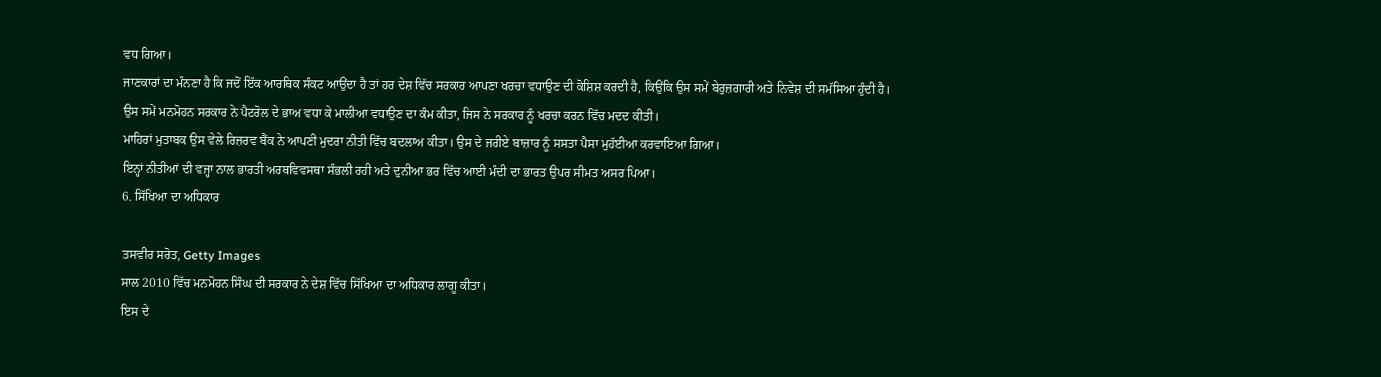ਵਧ ਗਿਆ।
ਜਾਣਕਾਰਾਂ ਦਾ ਮੰਨਣਾ ਹੈ ਕਿ ਜਦੋਂ ਇੱਕ ਆਰਥਿਕ ਸੰਕਟ ਆਉਂਦਾ ਹੈ ਤਾਂ ਹਰ ਦੇਸ਼ ਵਿੱਚ ਸਰਕਾਰ ਆਪਣਾ ਖਰਚਾ ਵਧਾਉਣ ਦੀ ਕੋਸ਼ਿਸ਼ ਕਰਦੀ ਹੈ, ਕਿਉਂਕਿ ਉਸ ਸਮੇਂ ਬੇਰੁਜ਼ਗਾਰੀ ਅਤੇ ਨਿਵੇਸ਼ ਦੀ ਸਮੱਸਿਆ ਹੁੰਦੀ ਹੈ।
ਉਸ ਸਮੇਂ ਮਨਮੋਹਨ ਸਰਕਾਰ ਨੇ ਪੈਟਰੋਲ ਦੇ ਭਾਅ ਵਧਾ ਕੇ ਮਾਲੀਆ ਵਧਾਉਣ ਦਾ ਕੰਮ ਕੀਤਾ, ਜਿਸ ਨੇ ਸਰਕਾਰ ਨੂੰ ਖਰਚਾ ਕਰਨ ਵਿੱਚ ਮਦਦ ਕੀਤੀ।
ਮਾਹਿਰਾਂ ਮੁਤਾਬਕ ਉਸ ਵੇਲੇ ਰਿਜ਼ਰਵ ਬੈਂਕ ਨੇ ਆਪਣੀ ਮੁਦਰਾ ਨੀਤੀ ਵਿੱਚ ਬਦਲਾਅ ਕੀਤਾ। ਉਸ ਦੇ ਜਰੀਏ ਬਾਜ਼ਾਰ ਨੂੰ ਸਸਤਾ ਪੈਸਾ ਮੁਹੱਈਆ ਕਰਵਾਇਆ ਗਿਆ।
ਇਨ੍ਹਾਂ ਨੀਤੀਆਂ ਦੀ ਵਜ੍ਹਾ ਨਾਲ ਭਾਰਤੀ ਅਰਥਵਿਵਸਥਾ ਸੰਭਲੀ ਰਹੀ ਅਤੇ ਦੁਨੀਆ ਭਰ ਵਿੱਚ ਆਈ ਮੰਦੀ ਦਾ ਭਾਰਤ ਉਪਰ ਸੀਮਤ ਅਸਰ ਪਿਆ।
6. ਸਿੱਖਿਆ ਦਾ ਅਧਿਕਾਰ

ਤਸਵੀਰ ਸਰੋਤ, Getty Images
ਸਾਲ 2010 ਵਿੱਚ ਮਨਮੋਹਨ ਸਿੰਘ ਦੀ ਸਰਕਾਰ ਨੇ ਦੇਸ਼ ਵਿੱਚ ਸਿੱਖਿਆ ਦਾ ਅਧਿਕਾਰ ਲਾਗੂ ਕੀਤਾ।
ਇਸ ਦੇ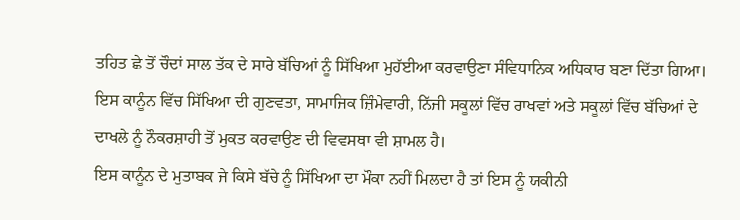ਤਹਿਤ ਛੇ ਤੋਂ ਚੌਦਾਂ ਸਾਲ ਤੱਕ ਦੇ ਸਾਰੇ ਬੱਚਿਆਂ ਨੂੰ ਸਿੱਖਿਆ ਮੁਹੱਈਆ ਕਰਵਾਉਣਾ ਸੰਵਿਧਾਨਿਕ ਅਧਿਕਾਰ ਬਣਾ ਦਿੱਤਾ ਗਿਆ।
ਇਸ ਕਾਨੂੰਨ ਵਿੱਚ ਸਿੱਖਿਆ ਦੀ ਗੁਣਵਤਾ, ਸਾਮਾਜਿਕ ਜ਼ਿੰਮੇਵਾਰੀ, ਨਿੱਜੀ ਸਕੂਲਾਂ ਵਿੱਚ ਰਾਖਵਾਂ ਅਤੇ ਸਕੂਲਾਂ ਵਿੱਚ ਬੱਚਿਆਂ ਦੇ ਦਾਖਲੇ ਨੂੰ ਨੌਕਰਸ਼ਾਹੀ ਤੋਂ ਮੁਕਤ ਕਰਵਾਉਣ ਦੀ ਵਿਵਸਥਾ ਵੀ ਸ਼ਾਮਲ ਹੈ।
ਇਸ ਕਾਨੂੰਨ ਦੇ ਮੁਤਾਬਕ ਜੇ ਕਿਸੇ ਬੱਚੇ ਨੂੰ ਸਿੱਖਿਆ ਦਾ ਮੌਕਾ ਨਹੀਂ ਮਿਲਦਾ ਹੈ ਤਾਂ ਇਸ ਨੂੰ ਯਕੀਨੀ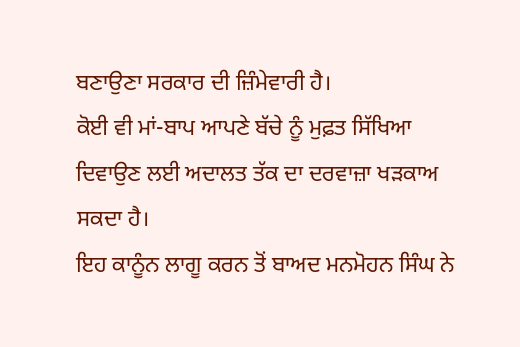ਬਣਾਉਣਾ ਸਰਕਾਰ ਦੀ ਜ਼ਿੰਮੇਵਾਰੀ ਹੈ।
ਕੋਈ ਵੀ ਮਾਂ-ਬਾਪ ਆਪਣੇ ਬੱਚੇ ਨੂੰ ਮੁਫ਼ਤ ਸਿੱਖਿਆ ਦਿਵਾਉਣ ਲਈ ਅਦਾਲਤ ਤੱਕ ਦਾ ਦਰਵਾਜ਼ਾ ਖੜਕਾਅ ਸਕਦਾ ਹੈ।
ਇਹ ਕਾਨੂੰਨ ਲਾਗੂ ਕਰਨ ਤੋਂ ਬਾਅਦ ਮਨਮੋਹਨ ਸਿੰਘ ਨੇ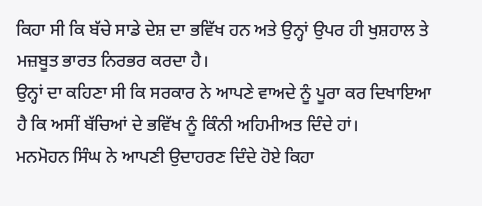ਕਿਹਾ ਸੀ ਕਿ ਬੱਚੇ ਸਾਡੇ ਦੇਸ਼ ਦਾ ਭਵਿੱਖ ਹਨ ਅਤੇ ਉਨ੍ਹਾਂ ਉਪਰ ਹੀ ਖੁਸ਼ਹਾਲ ਤੇ ਮਜ਼ਬੂਤ ਭਾਰਤ ਨਿਰਭਰ ਕਰਦਾ ਹੈ।
ਉਨ੍ਹਾਂ ਦਾ ਕਹਿਣਾ ਸੀ ਕਿ ਸਰਕਾਰ ਨੇ ਆਪਣੇ ਵਾਅਦੇ ਨੂੰ ਪੂਰਾ ਕਰ ਦਿਖਾਇਆ ਹੈ ਕਿ ਅਸੀਂ ਬੱਚਿਆਂ ਦੇ ਭਵਿੱਖ ਨੂੰ ਕਿੰਨੀ ਅਹਿਮੀਅਤ ਦਿੰਦੇ ਹਾਂ।
ਮਨਮੋਹਨ ਸਿੰਘ ਨੇ ਆਪਣੀ ਉਦਾਹਰਣ ਦਿੰਦੇ ਹੋਏ ਕਿਹਾ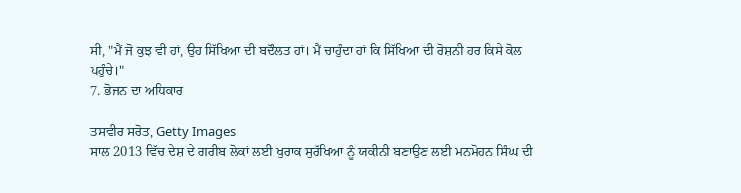ਸੀ, "ਮੈਂ ਜੋ ਕੁਝ ਵੀ ਹਾਂ, ਉਹ ਸਿੱਖਿਆ ਦੀ ਬਦੌਲਤ ਹਾਂ। ਮੈਂ ਚਾਹੁੰਦਾ ਹਾਂ ਕਿ ਸਿੱਖਿਆ ਦੀ ਰੋਸ਼ਨੀ ਹਰ ਕਿਸੇ ਕੋਲ ਪਹੁੰਚੇ।"
7. ਭੋਜਨ ਦਾ ਅਧਿਕਾਰ

ਤਸਵੀਰ ਸਰੋਤ, Getty Images
ਸਾਲ 2013 ਵਿੱਚ ਦੇਸ਼ ਦੇ ਗਰੀਬ ਲੋਕਾਂ ਲਈ ਖੁਰਾਕ ਸੁਰੱਖਿਆ ਨੂੰ ਯਕੀਨੀ ਬਣਾਉਣ ਲਈ ਮਨਮੋਹਨ ਸਿੰਘ ਦੀ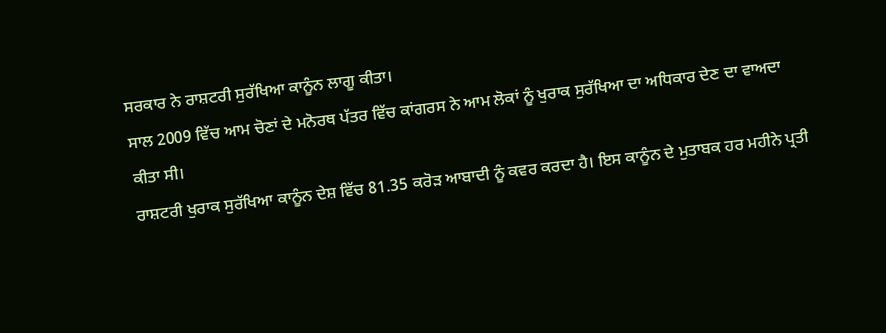ਸਰਕਾਰ ਨੇ ਰਾਸ਼ਟਰੀ ਸੁਰੱਖਿਆ ਕਾਨੂੰਨ ਲਾਗੂ ਕੀਤਾ।
ਸਾਲ 2009 ਵਿੱਚ ਆਮ ਚੋਣਾਂ ਦੇ ਮਨੋਰਥ ਪੱਤਰ ਵਿੱਚ ਕਾਂਗਰਸ ਨੇ ਆਮ ਲੋਕਾਂ ਨੂੰ ਖੁਰਾਕ ਸੁਰੱਖਿਆ ਦਾ ਅਧਿਕਾਰ ਦੇਣ ਦਾ ਵਾਅਦਾ ਕੀਤਾ ਸੀ।
ਰਾਸ਼ਟਰੀ ਖੁਰਾਕ ਸੁਰੱਖਿਆ ਕਾਨੂੰਨ ਦੇਸ਼ ਵਿੱਚ 81.35 ਕਰੋੜ ਆਬਾਦੀ ਨੂੰ ਕਵਰ ਕਰਦਾ ਹੈ। ਇਸ ਕਾਨੂੰਨ ਦੇ ਮੁਤਾਬਕ ਹਰ ਮਹੀਨੇ ਪ੍ਰਤੀ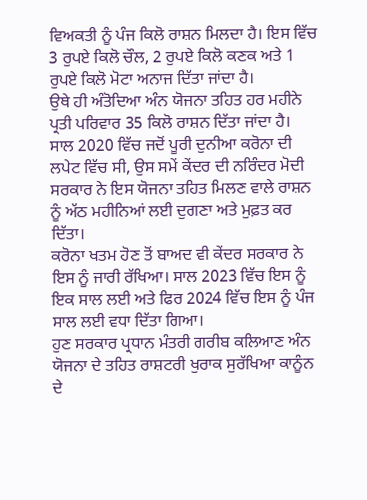ਵਿਅਕਤੀ ਨੂੰ ਪੰਜ ਕਿਲੋ ਰਾਸ਼ਨ ਮਿਲਦਾ ਹੈ। ਇਸ ਵਿੱਚ 3 ਰੁਪਏ ਕਿਲੋ ਚੌਲ, 2 ਰੁਪਏ ਕਿਲੋ ਕਣਕ ਅਤੇ 1 ਰੁਪਏ ਕਿਲੋ ਮੋਟਾ ਅਨਾਜ ਦਿੱਤਾ ਜਾਂਦਾ ਹੈ।
ਉਥੇ ਹੀ ਅੰਤੋਦਿਆ ਅੰਨ ਯੋਜਨਾ ਤਹਿਤ ਹਰ ਮਹੀਨੇ ਪ੍ਰਤੀ ਪਰਿਵਾਰ 35 ਕਿਲੋ ਰਾਸ਼ਨ ਦਿੱਤਾ ਜਾਂਦਾ ਹੈ।
ਸਾਲ 2020 ਵਿੱਚ ਜਦੋਂ ਪੂਰੀ ਦੁਨੀਆ ਕਰੋਨਾ ਦੀ ਲਪੇਟ ਵਿੱਚ ਸੀ, ਉਸ ਸਮੇਂ ਕੇਂਦਰ ਦੀ ਨਰਿੰਦਰ ਮੋਦੀ ਸਰਕਾਰ ਨੇ ਇਸ ਯੋਜਨਾ ਤਹਿਤ ਮਿਲਣ ਵਾਲੇ ਰਾਸ਼ਨ ਨੂੰ ਅੱਠ ਮਹੀਨਿਆਂ ਲਈ ਦੁਗਣਾ ਅਤੇ ਮੁਫ਼ਤ ਕਰ ਦਿੱਤਾ।
ਕਰੋਨਾ ਖਤਮ ਹੋਣ ਤੋਂ ਬਾਅਦ ਵੀ ਕੇਂਦਰ ਸਰਕਾਰ ਨੇ ਇਸ ਨੂੰ ਜਾਰੀ ਰੱਖਿਆ। ਸਾਲ 2023 ਵਿੱਚ ਇਸ ਨੂੰ ਇਕ ਸਾਲ ਲਈ ਅਤੇ ਫਿਰ 2024 ਵਿੱਚ ਇਸ ਨੂੰ ਪੰਜ ਸਾਲ ਲਈ ਵਧਾ ਦਿੱਤਾ ਗਿਆ।
ਹੁਣ ਸਰਕਾਰ ਪ੍ਰਧਾਨ ਮੰਤਰੀ ਗਰੀਬ ਕਲਿਆਣ ਅੰਨ ਯੋਜਨਾ ਦੇ ਤਹਿਤ ਰਾਸ਼ਟਰੀ ਖੁਰਾਕ ਸੁਰੱਖਿਆ ਕਾਨੂੰਨ ਦੇ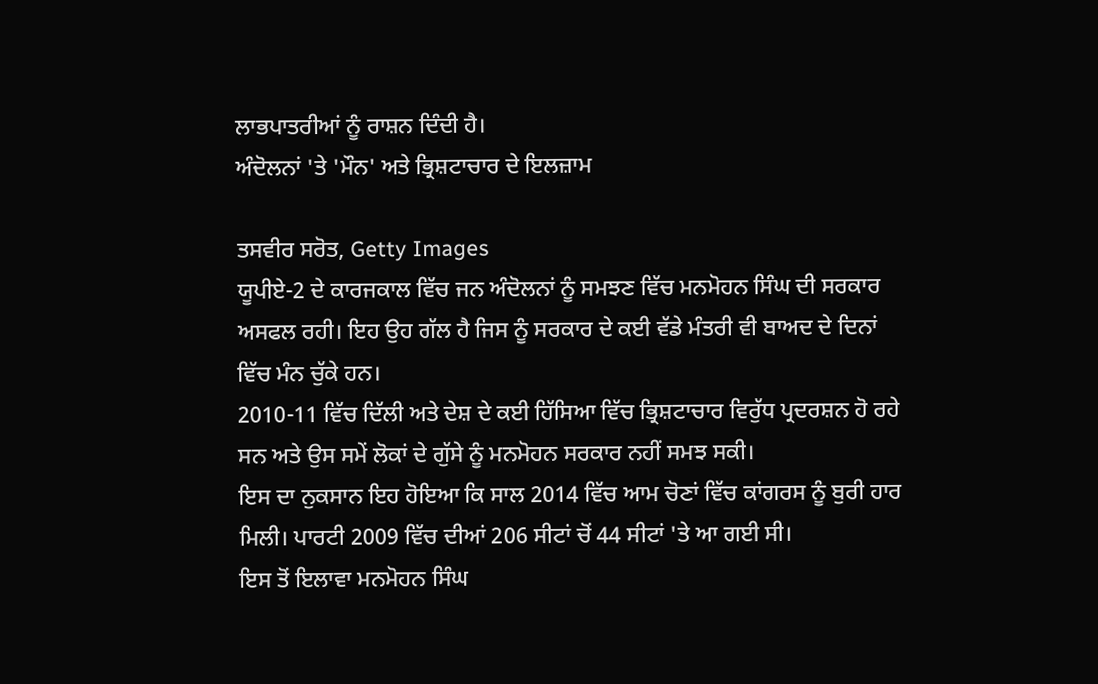ਲਾਭਪਾਤਰੀਆਂ ਨੂੰ ਰਾਸ਼ਨ ਦਿੰਦੀ ਹੈ।
ਅੰਦੋਲਨਾਂ 'ਤੇ 'ਮੌਨ' ਅਤੇ ਭ੍ਰਿਸ਼ਟਾਚਾਰ ਦੇ ਇਲਜ਼ਾਮ

ਤਸਵੀਰ ਸਰੋਤ, Getty Images
ਯੂਪੀਏ-2 ਦੇ ਕਾਰਜਕਾਲ ਵਿੱਚ ਜਨ ਅੰਦੋਲਨਾਂ ਨੂੰ ਸਮਝਣ ਵਿੱਚ ਮਨਮੋਹਨ ਸਿੰਘ ਦੀ ਸਰਕਾਰ ਅਸਫਲ ਰਹੀ। ਇਹ ਉਹ ਗੱਲ ਹੈ ਜਿਸ ਨੂੰ ਸਰਕਾਰ ਦੇ ਕਈ ਵੱਡੇ ਮੰਤਰੀ ਵੀ ਬਾਅਦ ਦੇ ਦਿਨਾਂ ਵਿੱਚ ਮੰਨ ਚੁੱਕੇ ਹਨ।
2010-11 ਵਿੱਚ ਦਿੱਲੀ ਅਤੇ ਦੇਸ਼ ਦੇ ਕਈ ਹਿੱਸਿਆ ਵਿੱਚ ਭ੍ਰਿਸ਼ਟਾਚਾਰ ਵਿਰੁੱਧ ਪ੍ਰਦਰਸ਼ਨ ਹੋ ਰਹੇ ਸਨ ਅਤੇ ਉਸ ਸਮੇਂ ਲੋਕਾਂ ਦੇ ਗੁੱਸੇ ਨੂੰ ਮਨਮੋਹਨ ਸਰਕਾਰ ਨਹੀਂ ਸਮਝ ਸਕੀ।
ਇਸ ਦਾ ਨੁਕਸਾਨ ਇਹ ਹੋਇਆ ਕਿ ਸਾਲ 2014 ਵਿੱਚ ਆਮ ਚੋਣਾਂ ਵਿੱਚ ਕਾਂਗਰਸ ਨੂੰ ਬੁਰੀ ਹਾਰ ਮਿਲੀ। ਪਾਰਟੀ 2009 ਵਿੱਚ ਦੀਆਂ 206 ਸੀਟਾਂ ਚੋਂ 44 ਸੀਟਾਂ 'ਤੇ ਆ ਗਈ ਸੀ।
ਇਸ ਤੋਂ ਇਲਾਵਾ ਮਨਮੋਹਨ ਸਿੰਘ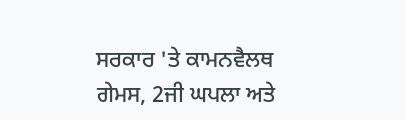ਸਰਕਾਰ 'ਤੇ ਕਾਮਨਵੈਲਥ ਗੇਮਸ, 2ਜੀ ਘਪਲਾ ਅਤੇ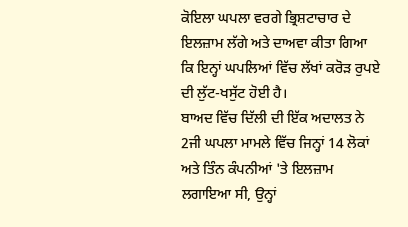ਕੋਇਲਾ ਘਪਲਾ ਵਰਗੇ ਭ੍ਰਿਸ਼ਟਾਚਾਰ ਦੇ ਇਲਜ਼ਾਮ ਲੱਗੇ ਅਤੇ ਦਾਅਵਾ ਕੀਤਾ ਗਿਆ ਕਿ ਇਨ੍ਹਾਂ ਘਪਲਿਆਂ ਵਿੱਚ ਲੱਖਾਂ ਕਰੋੜ ਰੁਪਏ ਦੀ ਲੁੱਟ-ਖਸੁੱਟ ਹੋਈ ਹੈ।
ਬਾਅਦ ਵਿੱਚ ਦਿੱਲੀ ਦੀ ਇੱਕ ਅਦਾਲਤ ਨੇ 2ਜੀ ਘਪਲਾ ਮਾਮਲੇ ਵਿੱਚ ਜਿਨ੍ਹਾਂ 14 ਲੋਕਾਂ ਅਤੇ ਤਿੰਨ ਕੰਪਨੀਆਂ 'ਤੇ ਇਲਜ਼ਾਮ ਲਗਾਇਆ ਸੀ, ਉਨ੍ਹਾਂ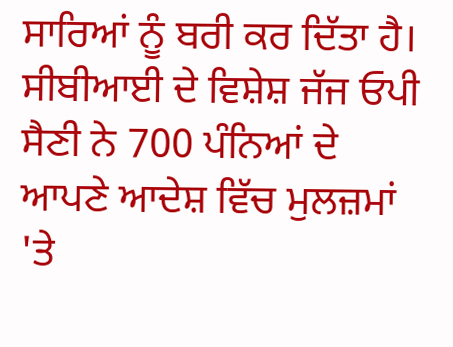ਸਾਰਿਆਂ ਨੂੰ ਬਰੀ ਕਰ ਦਿੱਤਾ ਹੈ।
ਸੀਬੀਆਈ ਦੇ ਵਿਸ਼ੇਸ਼ ਜੱਜ ਓਪੀ ਸੈਣੀ ਨੇ 700 ਪੰਨਿਆਂ ਦੇ ਆਪਣੇ ਆਦੇਸ਼ ਵਿੱਚ ਮੁਲਜ਼ਮਾਂ 'ਤੇ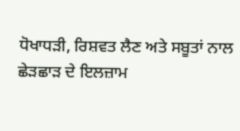ਧੋਖਾਧੜੀ, ਰਿਸ਼ਵਤ ਲੈਣ ਅਤੇ ਸਬੂਤਾਂ ਨਾਲ ਛੇੜਛਾੜ ਦੇ ਇਲਜ਼ਾਮ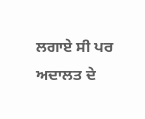ਲਗਾਏ ਸੀ ਪਰ ਅਦਾਲਤ ਦੇ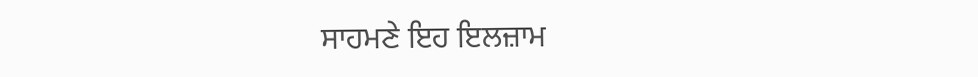ਸਾਹਮਣੇ ਇਹ ਇਲਜ਼ਾਮ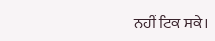ਨਹੀਂ ਟਿਕ ਸਕੇ।